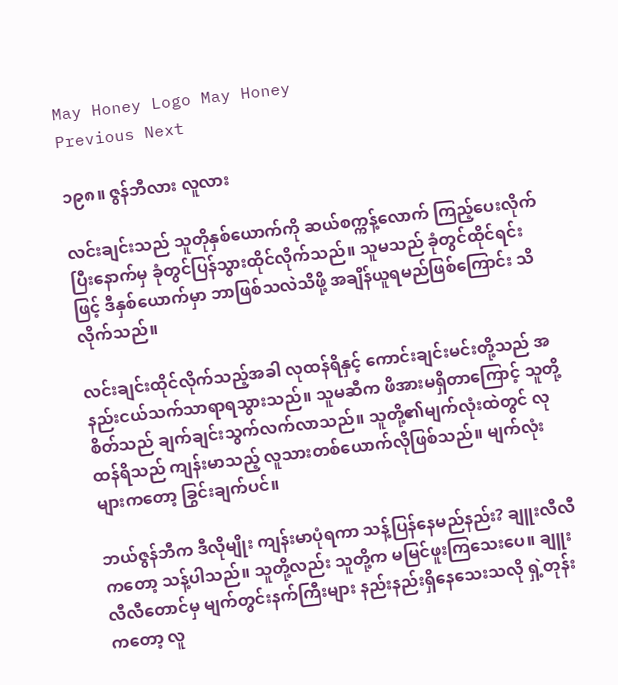May Honey Logo May Honey
Previous Next

၁၉၈။ ဇွန်ဘီလား လူလား

လင်းချင်းသည် သူတိုနှစ်ယောက်ကို ဆယ်စက္ကန့်လောက် ကြည့်ပေးလိုက်ပြီးနောက်မှ ခုံတွင်ပြန်သွားထိုင်လိုက်သည်။ သူမသည် ခုံတွင်ထိုင်ရင်းဖြင့် ဒီနှစ်ယောက်မှာ ဘာဖြစ်သလဲသိဖို့ အချိန်ယူရမည်ဖြစ်ကြောင်း သိလိုက်သည်။

လင်းချင်းထိုင်လိုက်သည့်အခါ လုထန်ရိနှင့် ကောင်းချင်းမင်းတို့သည် အနည်းငယ်သက်သာရာရသွားသည်။ သူမဆီက ဖိအားမရှိတာကြောင့် သူတို့စိတ်သည် ချက်ချင်းသွက်လက်လာသည်။ သူတို့၏မျက်လုံးထဲတွင် လုထန်ရိသည် ကျန်းမာသည့် လူသားတစ်ယောက်လိုဖြစ်သည်။ မျက်လုံးများကတော့ ခြွင်းချက်ပင်။

ဘယ်ဇွန်ဘီက ဒီလိုမျိုး ကျန်းမာပုံရကာ သန့်ပြန်နေမည်နည်း? ချူးလီလီကတော့ သန့်ပါသည်။ သူတို့လည်း သူတို့က မမြင်ဖူးကြသေးပေ။ ချူးလီလီတောင်မှ မျက်တွင်းနက်ကြီးများ နည်းနည်းရှိနေသေးသလို ရှဲ့တုန်းကတော့ လူ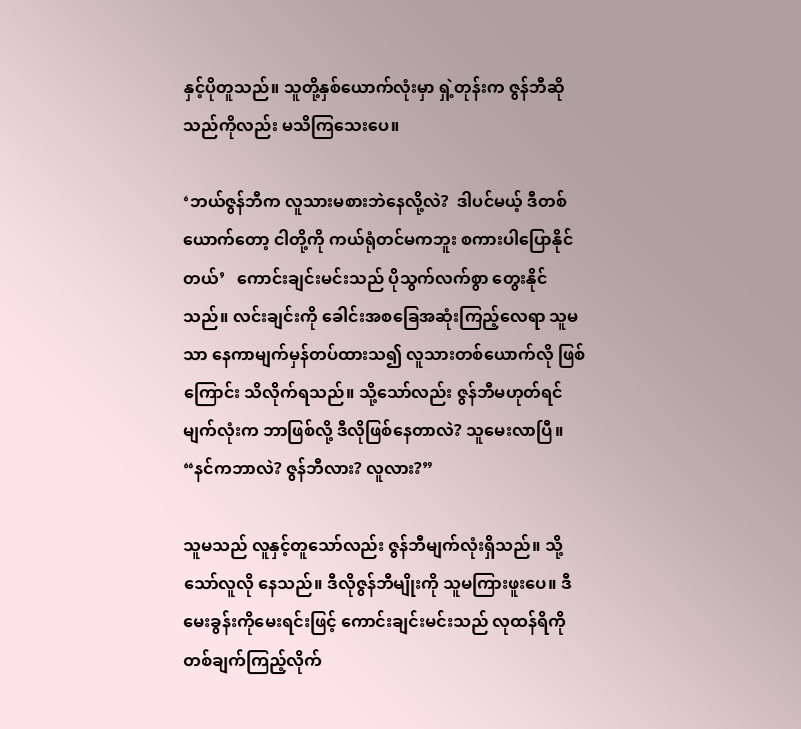နှင့်ပိုတူသည်။ သူတို့နှစ်ယောက်လုံးမှာ ရှဲ့တုန်းက ဇွန်ဘီဆိုသည်ကိုလည်း မသိကြသေးပေ။

‘ဘယ်ဇွန်ဘီက လူသားမစားဘဲနေလို့လဲ?  ဒါပင်မယ့် ဒီတစ်ယောက်တော့ ငါတို့ကို ကယ်ရုံတင်မကဘူး စကားပါပြောနိုင်တယ်’   ကောင်းချင်းမင်းသည် ပိုသွက်လက်စွာ တွေးနိုင်သည်။ လင်းချင်းကို ခေါင်းအစခြေအဆုံးကြည့်လေရာ သူမသာ နေကာမျက်မှန်တပ်ထားသ၍ လူသားတစ်ယောက်လို ဖြစ်ကြောင်း သိလိုက်ရသည်။ သို့သော်လည်း ဇွန်ဘီမဟုတ်ရင် မျက်လုံးက ဘာဖြစ်လို့ ဒီလိုဖြစ်နေတာလဲ? သူမေးလာပြီ။   “နင်ကဘာလဲ? ဇွန်ဘီလား? လူလား?”

သူမသည် လူနှင့်တူသော်လည်း ဇွန်ဘီမျက်လုံးရှိသည်။ သို့သော်လူလို နေသည်။ ဒီလိုဇွန်ဘီမျိုးကို သူမကြားဖူးပေ။ ဒီမေးခွန်းကိုမေးရင်းဖြင့် ကောင်းချင်းမင်းသည် လုထန်ရိကို တစ်ချက်ကြည့်လိုက်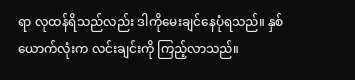ရာ လုထန်ရိသည်လည်း ဒါကိုမေးချင်နေပုံရသည်။ နှစ်ယောက်လုံးက လင်းချင်းကို ကြည့်လာသည်။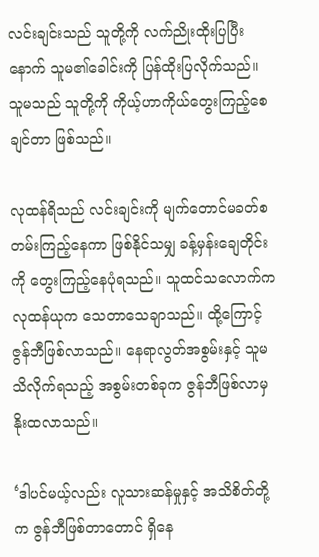လင်းချင်းသည် သူတို့ကို လက်ညိုးထိုးပြပြီးနောက် သူမ၏ခေါင်းကို ပြန်ထိုးပြလိုက်သည်။ သူမသည် သူတို့ကို ကိုယ့်ဟာကိုယ်တွေးကြည့်စေချင်တာ ဖြစ်သည်။

လုထန်ရိသည် လင်းချင်းကို မျက်တောင်မခတ်စတမ်းကြည့်နေကာ ဖြစ်နိုင်သမျှ ခန့်မှန်းချေတိုင်းကို တွေးကြည့်နေပုံရသည်။ သူထင်သလောက်က လုထန်ယုက သေတာသေချာသည်။ ထို့ကြောင့် ဇွန်ဘီဖြစ်လာသည်။ နေရာလွတ်အစွမ်းနှင့် သူမသိလိုက်ရသည့် အစွမ်းတစ်ခုက ဇွန်ဘီဖြစ်လာမှ နိုးထလာသည်။

‘ဒါပင်မယ့်လည်း လူသားဆန်မှုနှင့် အသိစိတ်တို့က ဇွန်ဘီဖြစ်တာတောင် ရှိနေ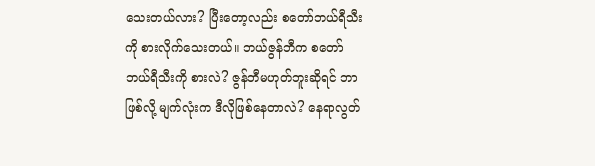သေးတယ်လား? ပြီးတော့လည်း စတော်ဘယ်ရီသီးကို စားလိုက်သေးတယ်။ ဘယ်ဇွန်ဘီက စတော်ဘယ်ရီသီးကို စားလဲ? ဇွန်ဘီမဟုတ်ဘူးဆိုရင် ဘာဖြစ်လို့ မျက်လုံးက ဒီလိုဖြစ်နေတာလဲ? နေရာလွတ်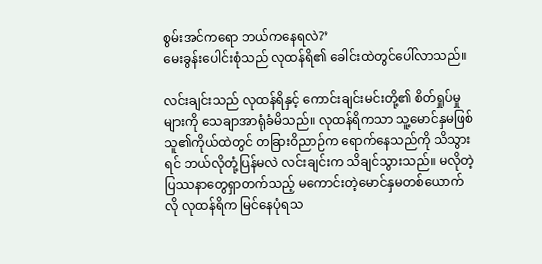စွမ်းအင်ကရော ဘယ်ကနေရလဲ?’
မေးခွန်းပေါင်းစုံသည် လုထန်ရိ၏ ခေါင်းထဲတွင်ပေါ်လာသည်။

လင်းချင်းသည် လုထန်ရိနှင့် ကောင်းချင်းမင်းတို့၏ စိတ်ရှုပ်မှုများကို သေချာအာရုံခံမိသည်။ လုထန်ရိကသာ သူ့မောင်နှမဖြစ်သူ၏ကိုယ်ထဲတွင် တခြားဝိညာဉ်က ရောက်နေသည်ကို သိသွားရင် ဘယ်လိုတုံ့ပြန်မလဲ လင်းချင်းက သိချင်သွားသည်။ မလိုတဲ့ပြဿနာတွေရှာတက်သည့် မကောင်းတဲ့မောင်နှမတစ်ယောက်လို လုထန်ရိက မြင်နေပုံရသ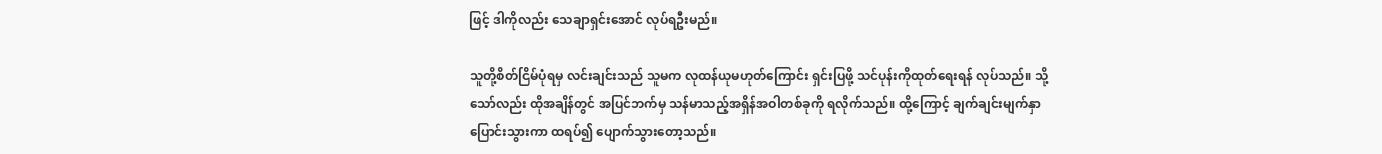ဖြင့် ဒါကိုလည်း သေချာရှင်းအောင် လုပ်ရဦးမည်။

သူတို့စိတ်ငြိမ်ပုံရမှ လင်းချင်းသည် သူမက လုထန်ယုမဟုတ်ကြောင်း ရှင်းပြဖို့ သင်ပုန်းကိုထုတ်ရေးရန် လုပ်သည်။ သို့သော်လည်း ထိုအချိန်တွင် အပြင်ဘက်မှ သန်မာသည့်အရှိန်အဝါတစ်ခုကို ရလိုက်သည်။ ထို့ကြောင့် ချက်ချင်းမျက်နှာပြောင်းသွားကာ ထရပ်၍ ပျောက်သွားတော့သည်။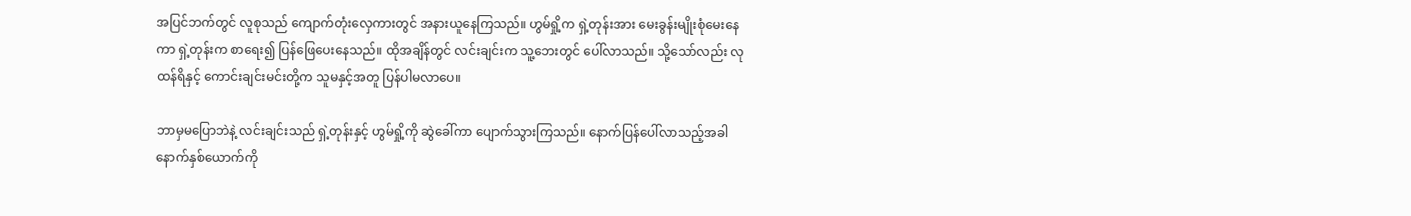အပြင်ဘက်တွင် လူစုသည် ကျောက်တုံးလှေကားတွင် အနားယူနေကြသည်။ ဟွမ်ရှို့က ရှဲ့တုန်းအား မေးခွန်းမျိုးစုံမေးနေကာ ရှဲ့တုန်းက စာရေး၍ ပြန်ဖြေပေးနေသည်။ ထိုအချိန်တွင် လင်းချင်းက သူ့ဘေးတွင် ပေါ်လာသည်။ သို့သော်လည်း လုထန်ရိနှင့် ကောင်းချင်းမင်းတို့က သူမနှင့်အတူ ပြန်ပါမလာပေ။

ဘာမှမပြောဘဲနဲ့ လင်းချင်းသည် ရှဲ့တုန်းနှင့် ဟွမ်ရှို့ကို ဆွဲခေါ်ကာ ပျောက်သွားကြသည်။ နောက်ပြန်ပေါ်လာသည့်အခါ နောက်နှစ်ယောက်ကို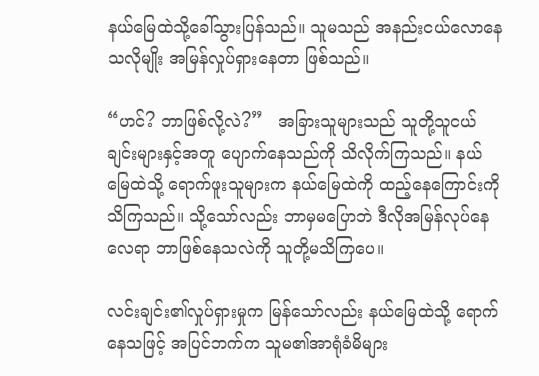နယ်မြေထဲသို့ခေါ်သွားပြန်သည်။ သူမသည် အနည်းငယ်လောနေသလိုမျိုး အမြန်လှုပ်ရှားနေတာ ဖြစ်သည်။

“ဟင်? ဘာဖြစ်လို့လဲ?”   အခြားသူများသည် သူတို့သူငယ်ချင်းများနှင့်အတူ ပျောက်နေသည်ကို သိလိုက်ကြသည်။ နယ်မြေထဲသို့ ရောက်ဖူးသူများက နယ်မြေထဲကို ထည့်နေကြောင်းကို သိကြသည်။ သို့သော်လည်း ဘာမှမပြောဘဲ ဒီလိုအမြန်လုပ်နေလေရာ ဘာဖြစ်နေသလဲကို သူတို့မသိကြပေ။

လင်းချင်း၏လှုပ်ရှားမှုက မြန်သော်လည်း နယ်မြေထဲသို့ ရောက်နေသဖြင့် အပြင်ဘက်က သူမ၏အာရုံခံမိများ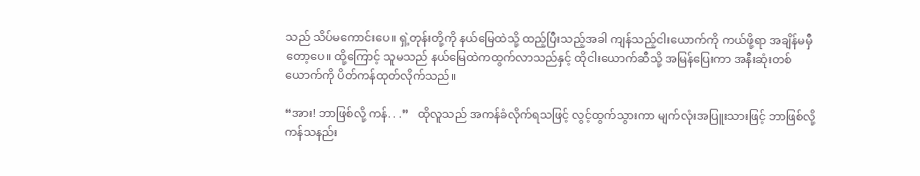သည် သိပ်မကောင်းပေ။ ရှဲ့တုန်းတို့ကို နယ်မြေထဲသို့ ထည့်ပြီးသည့်အခါ ကျန်သည့်ငါးယောက်ကို ကယ်ဖို့ရာ အချိန်မမှီတော့ပေ။ ထို့ကြောင့် သူမသည် နယ်မြေထဲကထွက်လာသည်နှင့် ထိုငါးယောက်ဆီသို့ အမြန်ပြေးကာ အနီးဆုံးတစ်ယောက်ကို ပိတ်ကန်ထုတ်လိုက်သည်။

“အား! ဘာဖြစ်လို့ ကန်. . .”   ထိုလူသည် အကန်ခံလိုက်ရသဖြင့် လွင့်ထွက်သွားကာ မျက်လုံးအပြူးသားဖြင့် ဘာဖြစ်လို့ ကန်သနည်း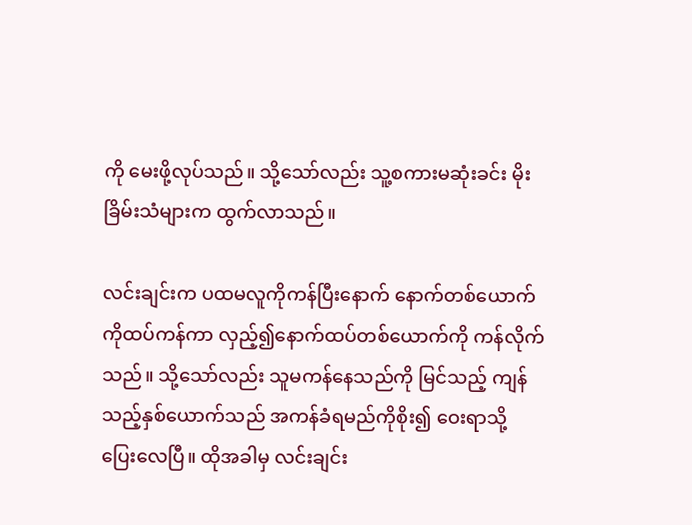ကို မေးဖို့လုပ်သည်။ သို့သော်လည်း သူ့စကားမဆုံးခင်း မိုးခြိမ်းသံများက ထွက်လာသည်။

လင်းချင်းက ပထမလူကိုကန်ပြီးနောက် နောက်တစ်ယောက်ကိုထပ်ကန်ကာ လှည့်၍နောက်ထပ်တစ်ယောက်ကို ကန်လိုက်သည်။ သို့သော်လည်း သူမကန်နေသည်ကို မြင်သည့် ကျန်သည့်နှစ်ယောက်သည် အကန်ခံရမည်ကိုစိုး၍ ဝေးရာသို့ ပြေးလေပြီ။ ထိုအခါမှ လင်းချင်း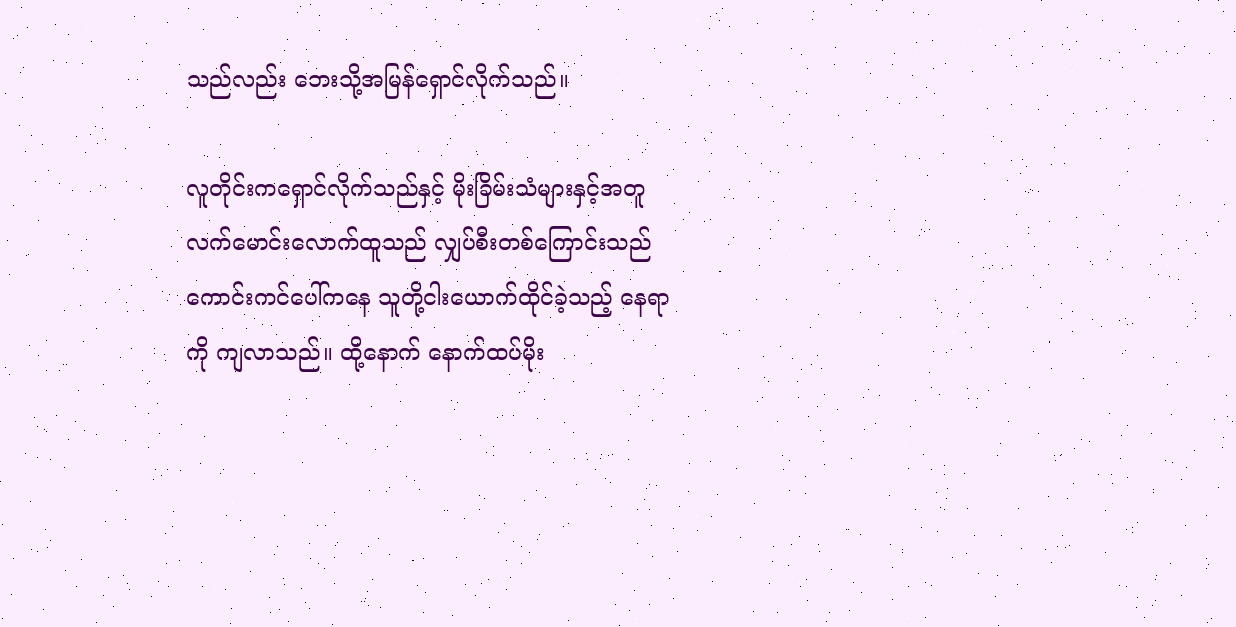သည်လည်း ဘေးသို့အမြန်ရှောင်လိုက်သည်။

လူတိုင်းကရှောင်လိုက်သည်နှင့် မိုးခြိမ်းသံများနှင့်အတူ လက်မောင်းလောက်ထူသည် လျှပ်စီးတစ်ကြောင်းသည် ကောင်းကင်ပေါ်ကနေ သူတို့ငါးယောက်ထိုင်ခဲ့သည့် နေရာကို ကျလာသည်။ ထို့နောက် နောက်ထပ်မိုး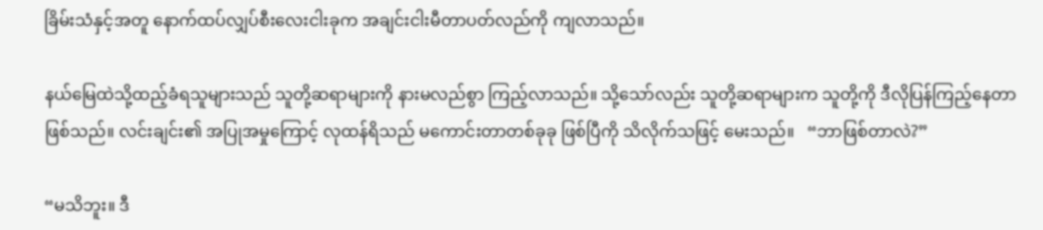ခြိမ်းသံနှင့်အတူ နောက်ထပ်လျှပ်စီးလေးငါးခုက အချင်းငါးမီတာပတ်လည်ကို ကျလာသည်။

နယ်မြေထဲသို့ထည့်ခံရသူများသည် သူတို့ဆရာများကို နားမလည်စွာ ကြည့်လာသည်။ သို့သော်လည်း သူတို့ဆရာများက သူတို့ကို ဒီလိုပြန်ကြည့်နေတာ ဖြစ်သည်။ လင်းချင်း၏ အပြုအမှုကြောင့် လုထန်ရိသည် မကောင်းတာတစ်ခုခု ဖြစ်ပြီကို သိလိုက်သဖြင့် မေးသည်။   “ဘာဖြစ်တာလဲ?”

“မသိဘူး။ ဒီ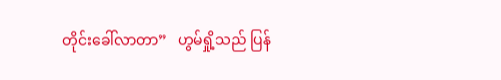တိုင်းခေါ်လာတာ”   ဟွမ်ရှို့သည် ပြန်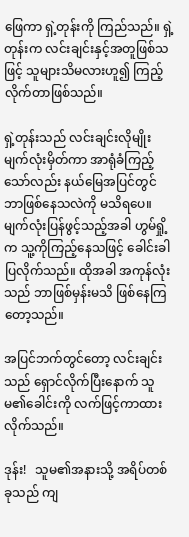ဖြေကာ ရှဲ့တုန်းကို ကြည်သည်။ ရှဲ့တုန်းက လင်းချင်းနှင့်အတူဖြစ်သဖြင့် သူများသိမလားဟူ၍ ကြည့်လိုက်တာဖြစ်သည်။

ရှဲ့တုန်းသည် လင်းချင်းလိုမျိုး မျက်လုံးမှိတ်ကာ အာရုံခံကြည့်သော်လည်း နယ်မြေအပြင်တွင် ဘာဖြစ်နေသလဲကို မသိရပေ။ မျက်လုံးပြန်ဖွင့်သည့်အခါ ဟွမ်ရှို့က သူ့ကိုကြည့်နေသဖြင့် ခေါင်းခါပြလိုက်သည်။ ထိုအခါ အကုန်လုံးသည် ဘာဖြစ်မှန်းမသိ ဖြစ်နေကြတော့သည်။

အပြင်ဘက်တွင်တော့ လင်းချင်းသည် ရှောင်လိုက်ပြီးနောက် သူမ၏ခေါင်းကို လက်ဖြင့်ကာထားလိုက်သည်။

ဒုန်း!   သူမ၏အနားသို့ အရိပ်တစ်ခုသည် ကျ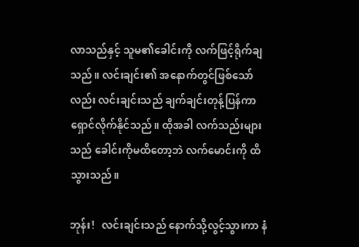လာသည်နှင့် သူမ၏ခေါင်းကို လက်ဖြင့်ရိုက်ချသည်။ လင်းချင်း၏ အနောက်တွင်ဖြစ်သော်လည်း လင်းချင်းသည် ချက်ချင်းတုန့်ပြန်ကာ ရှောင်လိုက်နိုင်သည်။ ထိုအခါ လက်သည်းများသည် ခေါင်းကိုမထိတော့ဘဲ လက်မောင်းကို ထိသွားသည်။

ဘုန်း!   လင်းချင်းသည် နောက်သို့လွင့်သွားကာ နံ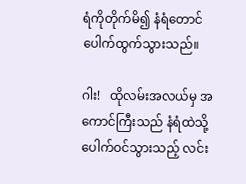ရံကိုတိုက်မိ၍ နံရံတောင်ပေါက်ထွက်သွားသည်။

ဂါး!   ထိုလမ်းအလယ်မှ အကောင်ကြီးသည် နံရံထဲသို့ပေါက်ဝင်သွားသည့် လင်း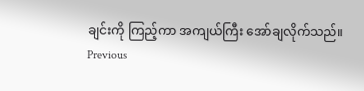ချင်းကို ကြည့်ကာ အကျယ်ကြီး အော်ချလိုက်သည်။
Previous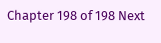Chapter 198 of 198 Next